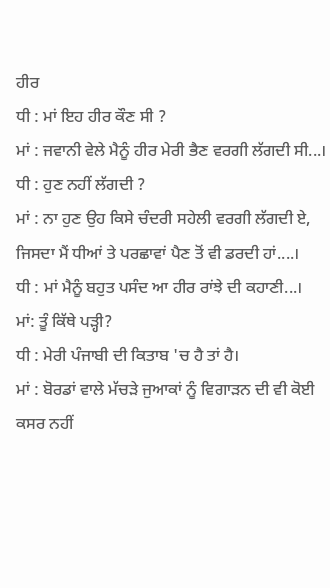ਹੀਰ
ਧੀ : ਮਾਂ ਇਹ ਹੀਰ ਕੌਣ ਸੀ ?
ਮਾਂ : ਜਵਾਨੀ ਵੇਲੇ ਮੈਨੂੰ ਹੀਰ ਮੇਰੀ ਭੈਣ ਵਰਗੀ ਲੱਗਦੀ ਸੀ...।
ਧੀ : ਹੁਣ ਨਹੀਂ ਲੱਗਦੀ ?
ਮਾਂ : ਨਾ ਹੁਣ ਉਹ ਕਿਸੇ ਚੰਦਰੀ ਸਹੇਲੀ ਵਰਗੀ ਲੱਗਦੀ ਏ, ਜਿਸਦਾ ਮੈਂ ਧੀਆਂ ਤੇ ਪਰਛਾਵਾਂ ਪੈਣ ਤੋਂ ਵੀ ਡਰਦੀ ਹਾਂ....।
ਧੀ : ਮਾਂ ਮੈਨੂੰ ਬਹੁਤ ਪਸੰਦ ਆ ਹੀਰ ਰਾਂਝੇ ਦੀ ਕਹਾਣੀ...।
ਮਾਂ: ਤੂੰ ਕਿੱਥੇ ਪੜ੍ਹੀ?
ਧੀ : ਮੇਰੀ ਪੰਜਾਬੀ ਦੀ ਕਿਤਾਬ 'ਚ ਹੈ ਤਾਂ ਹੈ।
ਮਾਂ : ਬੋਰਡਾਂ ਵਾਲੇ ਮੱਚੜੇ ਜੁਆਕਾਂ ਨੂੰ ਵਿਗਾੜਨ ਦੀ ਵੀ ਕੋਈ ਕਸਰ ਨਹੀਂ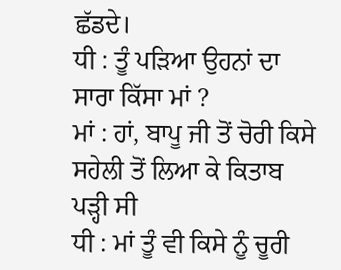ਛੱਡਦੇ।
ਧੀ : ਤੂੰ ਪੜਿਆ ਉਹਨਾਂ ਦਾ ਸਾਰਾ ਕਿੱਸਾ ਮਾਂ ?
ਮਾਂ : ਹਾਂ, ਬਾਪੂ ਜੀ ਤੋਂ ਚੋਰੀ ਕਿਸੇ ਸਹੇਲੀ ਤੋਂ ਲਿਆ ਕੇ ਕਿਤਾਬ ਪੜ੍ਹੀ ਸੀ
ਧੀ : ਮਾਂ ਤੂੰ ਵੀ ਕਿਸੇ ਨੂੰ ਚੂਰੀ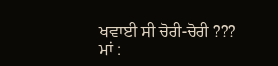ਖਵਾਈ ਸੀ ਚੋਰੀ-ਚੋਰੀ ???
ਮਾਂ :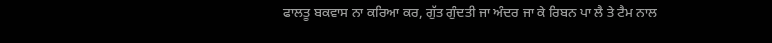ਫਾਲਤੂ ਬਕਵਾਸ ਨਾ ਕਰਿਆ ਕਰ, ਗੁੱਤ ਗੁੰਦਤੀ ਜਾ ਅੰਦਰ ਜਾ ਕੇ ਰਿਬਨ ਪਾ ਲੈ ਤੇ ਟੈਮ ਨਾਲ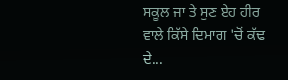ਸਕੂਲ ਜਾ ਤੇ ਸੁਣ ਏਹ ਹੀਰ ਵਾਲੇ ਕਿੱਸੇ ਦਿਮਾਗ 'ਚੋਂ ਕੱਢ ਦੇ...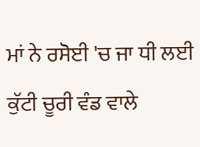ਮਾਂ ਨੇ ਰਸੋਈ 'ਚ ਜਾ ਧੀ ਲਈ ਕੁੱਟੀ ਚੂਰੀ ਵੰਡ ਵਾਲੇ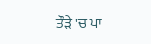ਤੌੜੇ 'ਚ ਪਾ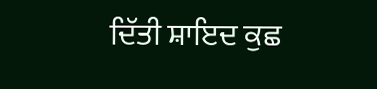ਦਿੱਤੀ ਸ਼ਾਇਦ ਕੁਛ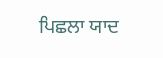ਪਿਛਲਾ ਯਾਦ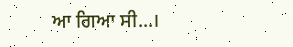ਆ ਗਿਆ ਸੀ...।